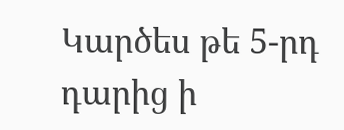Կարծես թե 5-րդ դարից ի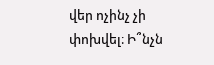վեր ոչինչ չի փոխվել։ Ի՞նչն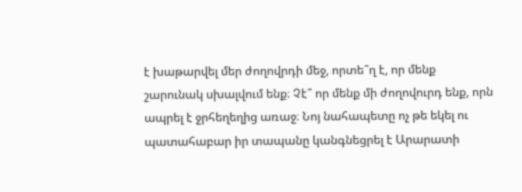է խաթարվել մեր ժողովրդի մեջ, որտե՞ղ է, որ մենք շարունակ սխալվում ենք։ Չէ՞ որ մենք մի ժողովուրդ ենք, որն ապրել է ջրհեղեղից առաջ։ Նոյ նահապետը ոչ թե եկել ու պատահաբար իր տապանը կանգնեցրել է Արարատի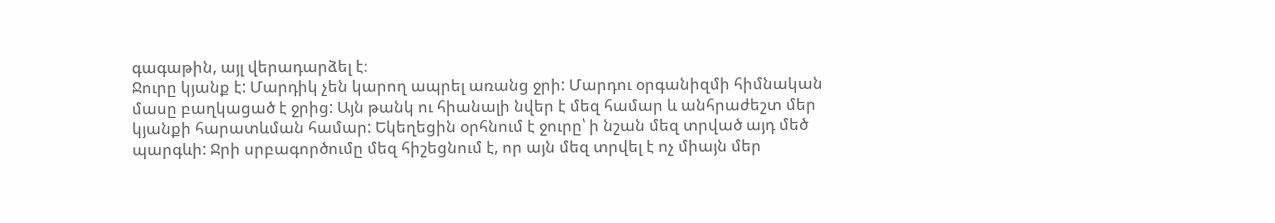գագաթին, այլ վերադարձել է։
Ջուրը կյանք է: Մարդիկ չեն կարող ապրել առանց ջրի: Մարդու օրգանիզմի հիմնական մասը բաղկացած է ջրից: Այն թանկ ու հիանալի նվեր է մեզ համար և անհրաժեշտ մեր կյանքի հարատևման համար: Եկեղեցին օրհնում է ջուրը՝ ի նշան մեզ տրված այդ մեծ պարգևի: Ջրի սրբագործումը մեզ հիշեցնում է, որ այն մեզ տրվել է ոչ միայն մեր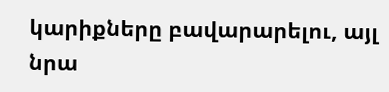կարիքները բավարարելու, այլ նրա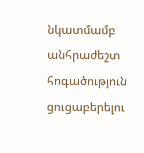նկատմամբ անհրաժեշտ հոգածություն ցուցաբերելու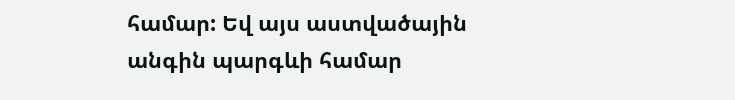համար: Եվ այս աստվածային անգին պարգևի համար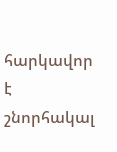հարկավոր է շնորհակալ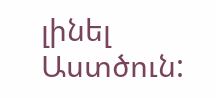լինել Աստծուն: